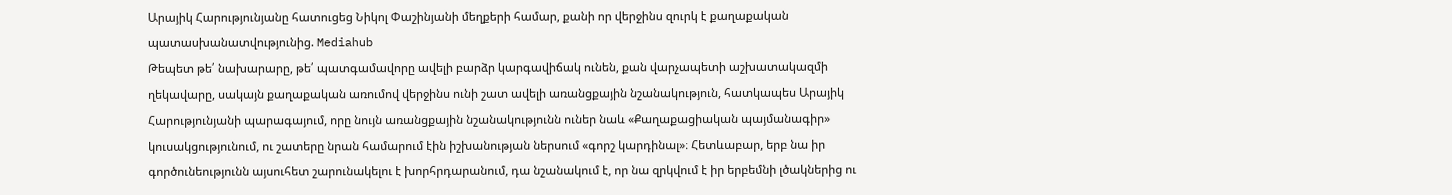Արայիկ Հարությունյանը հատուցեց Նիկոլ Փաշինյանի մեղքերի համար, քանի որ վերջինս զուրկ է քաղաքական պատասխանատվությունից. Mediahub
Թեպետ թե՛ նախարարը, թե՛ պատգամավորը ավելի բարձր կարգավիճակ ունեն, քան վարչապետի աշխատակազմի ղեկավարը, սակայն քաղաքական առումով վերջինս ունի շատ ավելի առանցքային նշանակություն, հատկապես Արայիկ Հարությունյանի պարագայում, որը նույն առանցքային նշանակությունն ուներ նաև «Քաղաքացիական պայմանագիր» կուսակցությունում, ու շատերը նրան համարում էին իշխանության ներսում «գորշ կարդինալ»։ Հետևաբար, երբ նա իր գործունեությունն այսուհետ շարունակելու է խորհրդարանում, դա նշանակում է, որ նա զրկվում է իր երբեմնի լծակներից ու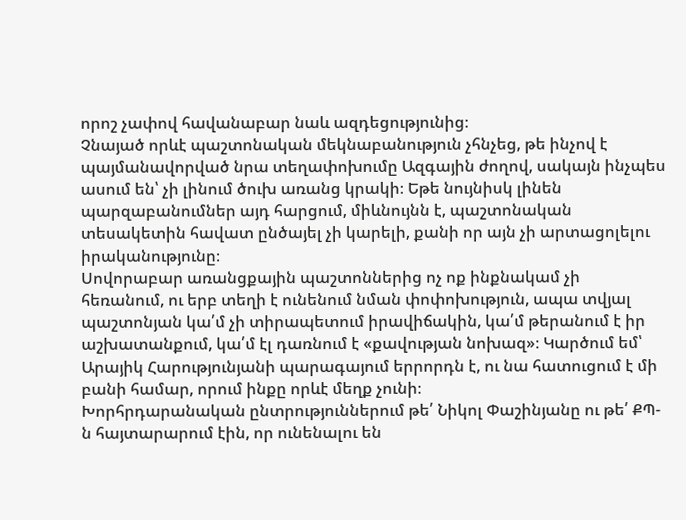որոշ չափով հավանաբար նաև ազդեցությունից։
Չնայած որևէ պաշտոնական մեկնաբանություն չհնչեց, թե ինչով է պայմանավորված նրա տեղափոխումը Ազգային ժողով, սակայն ինչպես ասում են՝ չի լինում ծուխ առանց կրակի։ Եթե նույնիսկ լինեն պարզաբանումներ այդ հարցում, միևնույնն է, պաշտոնական տեսակետին հավատ ընծայել չի կարելի, քանի որ այն չի արտացոլելու իրականությունը։
Սովորաբար առանցքային պաշտոններից ոչ ոք ինքնակամ չի հեռանում, ու երբ տեղի է ունենում նման փոփոխություն, ապա տվյալ պաշտոնյան կա՛մ չի տիրապետում իրավիճակին, կա՛մ թերանում է իր աշխատանքում, կա՛մ էլ դառնում է «քավության նոխազ»։ Կարծում եմ՝ Արայիկ Հարությունյանի պարագայում երրորդն է, ու նա հատուցում է մի բանի համար, որում ինքը որևէ մեղք չունի։
Խորհրդարանական ընտրություններում թե՛ Նիկոլ Փաշինյանը ու թե՛ ՔՊ-ն հայտարարում էին, որ ունենալու են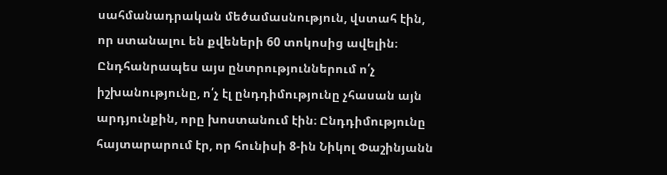սահմանադրական մեծամասնություն, վստահ էին, որ ստանալու են քվեների 60 տոկոսից ավելին։ Ընդհանրապես այս ընտրություններում ո՛չ իշխանությունը, ո՛չ էլ ընդդիմությունը չհասան այն արդյունքին, որը խոստանում էին։ Ընդդիմությունը հայտարարում էր, որ հունիսի 8-ին Նիկոլ Փաշինյանն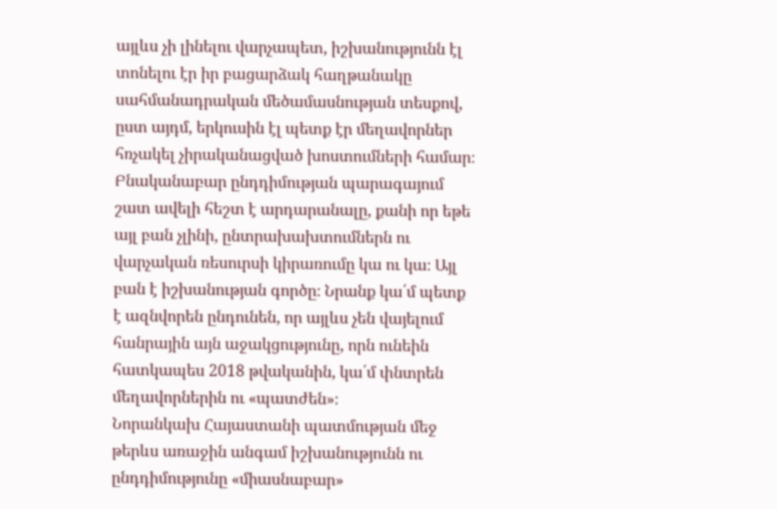այլևս չի լինելու վարչապետ, իշխանությունն էլ տոնելու էր իր բացարձակ հաղթանակը սահմանադրական մեծամասնության տեսքով, ըստ այդմ, երկուսին էլ պետք էր մեղավորներ հռչակել չիրականացված խոստումների համար։
Բնականաբար ընդդիմության պարագայում շատ ավելի հեշտ է արդարանալը, քանի որ եթե այլ բան չլինի, ընտրախախտումներն ու վարչական ռեսուրսի կիրառումը կա ու կա։ Այլ բան է իշխանության գործը։ Նրանք կա՛մ պետք է ազնվորեն ընդունեն, որ այլևս չեն վայելում հանրային այն աջակցությունը, որն ունեին հատկապես 2018 թվականին, կա՛մ փնտրեն մեղավորներին ու «պատժեն»։
Նորանկախ Հայաստանի պատմության մեջ թերևս առաջին անգամ իշխանությունն ու ընդդիմությունը «միասնաբար»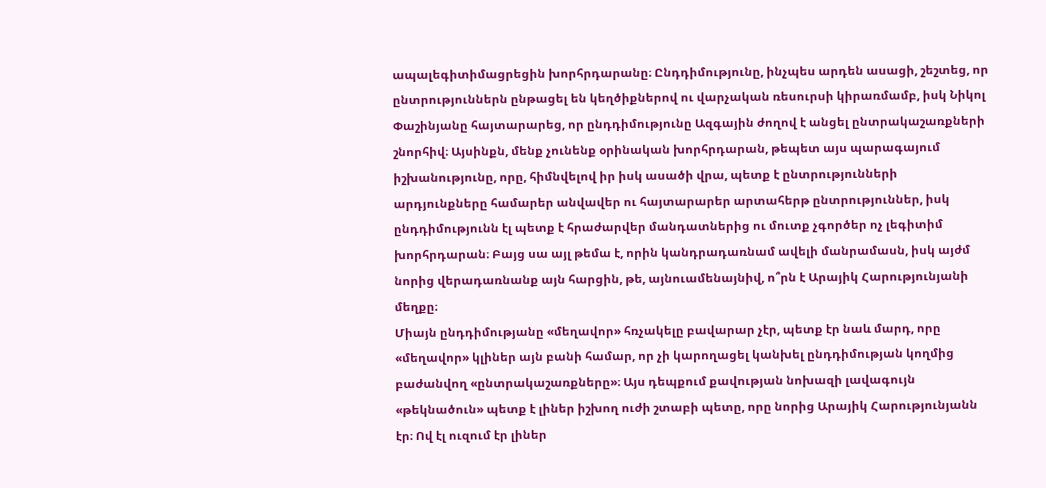ապալեգիտիմացրեցին խորհրդարանը։ Ընդդիմությունը, ինչպես արդեն ասացի, շեշտեց, որ ընտրություններն ընթացել են կեղծիքներով ու վարչական ռեսուրսի կիրառմամբ, իսկ Նիկոլ Փաշինյանը հայտարարեց, որ ընդդիմությունը Ազգային ժողով է անցել ընտրակաշառքների շնորհիվ։ Այսինքն, մենք չունենք օրինական խորհրդարան, թեպետ այս պարագայում իշխանությունը, որը, հիմնվելով իր իսկ ասածի վրա, պետք է ընտրությունների արդյունքները համարեր անվավեր ու հայտարարեր արտահերթ ընտրություններ, իսկ ընդդիմությունն էլ պետք է հրաժարվեր մանդատներից ու մուտք չգործեր ոչ լեգիտիմ խորհրդարան։ Բայց սա այլ թեմա է, որին կանդրադառնամ ավելի մանրամասն, իսկ այժմ նորից վերադառնանք այն հարցին, թե, այնուամենայնիվ, ո՞րն է Արայիկ Հարությունյանի մեղքը։
Միայն ընդդիմությանը «մեղավոր» հռչակելը բավարար չէր, պետք էր նաև մարդ, որը «մեղավոր» կլիներ այն բանի համար, որ չի կարողացել կանխել ընդդիմության կողմից բաժանվող «ընտրակաշառքները»։ Այս դեպքում քավության նոխազի լավագույն «թեկնածուն» պետք է լիներ իշխող ուժի շտաբի պետը, որը նորից Արայիկ Հարությունյանն էր։ Ով էլ ուզում էր լիներ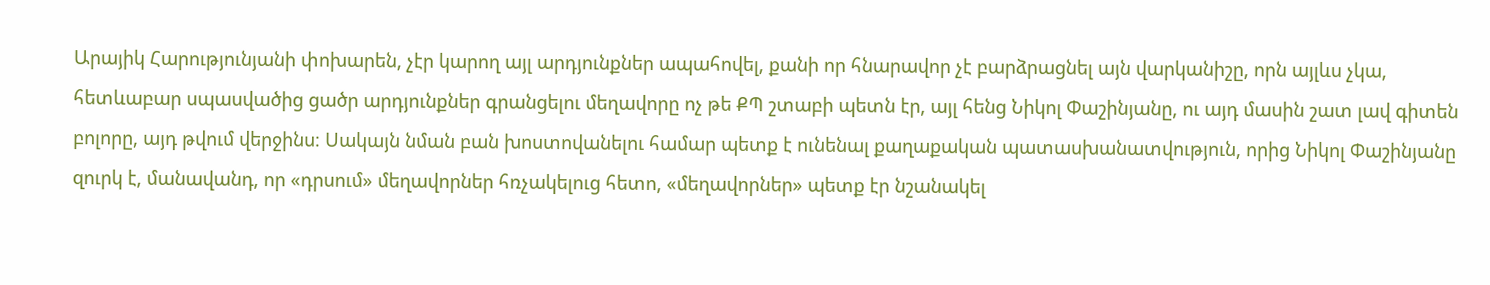Արայիկ Հարությունյանի փոխարեն, չէր կարող այլ արդյունքներ ապահովել, քանի որ հնարավոր չէ բարձրացնել այն վարկանիշը, որն այլևս չկա, հետևաբար սպասվածից ցածր արդյունքներ գրանցելու մեղավորը ոչ թե ՔՊ շտաբի պետն էր, այլ հենց Նիկոլ Փաշինյանը, ու այդ մասին շատ լավ գիտեն բոլորը, այդ թվում վերջինս։ Սակայն նման բան խոստովանելու համար պետք է ունենալ քաղաքական պատասխանատվություն, որից Նիկոլ Փաշինյանը զուրկ է, մանավանդ, որ «դրսում» մեղավորներ հռչակելուց հետո, «մեղավորներ» պետք էր նշանակել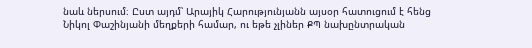նաև ներսում։ Ըստ այդմ՝ Արայիկ Հարությունյանն այսօր հատուցում է հենց Նիկոլ Փաշինյանի մեղքերի համար, ու եթե չլիներ ՔՊ նախընտրական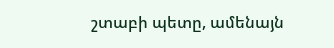շտաբի պետը, ամենայն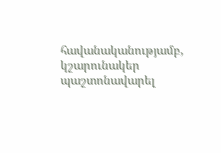հավանականությամբ, կշարունակեր պաշտոնավարել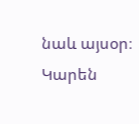նաև այսօր։
Կարեն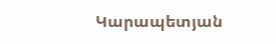Կարապետյան